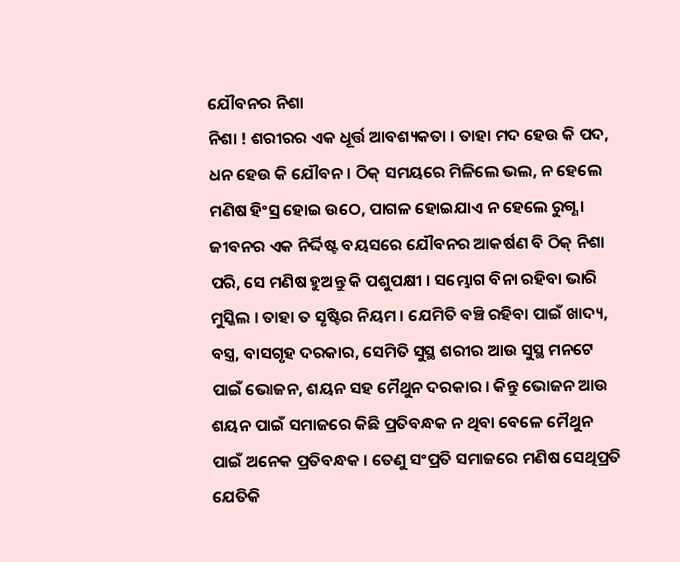ଯୌବନର ନିଶା
ନିଶା ! ଶରୀରର ଏକ ଧୂର୍ତ୍ତ ଆବଶ୍ୟକତା । ତାହା ମଦ ହେଉ କି ପଦ, ଧନ ହେଉ କି ଯୌବନ । ଠିକ୍ ସମୟରେ ମିଳିଲେ ଭଲ, ନ ହେଲେ ମଣିଷ ହିଂସ୍ର ହୋଇ ଉଠେ, ପାଗଳ ହୋଇଯାଏ ନ ହେଲେ ରୁଗ୍ଣ । ଜୀବନର ଏକ ନିର୍ଦ୍ଦିଷ୍ଟ ବୟସରେ ଯୌବନର ଆକର୍ଷଣ ବି ଠିକ୍ ନିଶା ପରି, ସେ ମଣିଷ ହୁଅନ୍ତୁ କି ପଶୁପକ୍ଷୀ । ସମ୍ଭୋଗ ବିନା ରହିବା ଭାରି ମୁସ୍କିଲ । ତାହା ତ ସୃଷ୍ଟିର ନିୟମ । ଯେମିତି ବଞ୍ଚି ରହିବା ପାଇଁ ଖାଦ୍ୟ, ବସ୍ତ୍ର, ବାସଗୃହ ଦରକାର, ସେମିତି ସୁସ୍ଥ ଶରୀର ଆଉ ସୁସ୍ଥ ମନଟେ ପାଇଁ ଭୋଜନ, ଶୟନ ସହ ମୈଥୁନ ଦରକାର । କିନ୍ତୁ ଭୋଜନ ଆଉ ଶୟନ ପାଇଁ ସମାଜରେ କିଛି ପ୍ରତିବନ୍ଧକ ନ ଥିବା ବେଳେ ମୈଥୁନ ପାଇଁ ଅନେକ ପ୍ରତିବନ୍ଧକ । ତେଣୁ ସଂପ୍ରତି ସମାଜରେ ମଣିଷ ସେଥିପ୍ରତି ଯେତିକି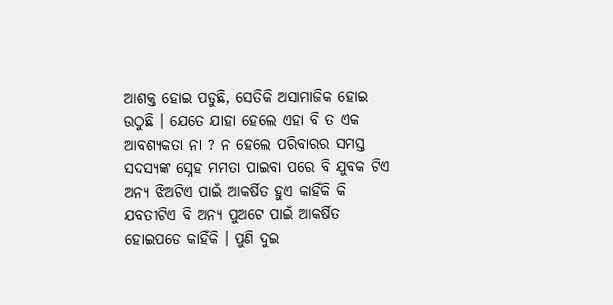ଆଶକ୍ତ ହୋଇ ପଡୁଛି, ସେତିକି ଅସାମାଜିକ ହୋଇ ଉଠୁଛି । ଯେତେ ଯାହା ହେଲେ ଏହା ବି ତ ଏକ ଆବଶ୍ୟକତା ନା ? ନ ହେଲେ ପରିବାରର ସମସ୍ତ ସଦସ୍ୟଙ୍କ ସ୍ନେହ ମମତା ପାଇବା ପରେ ବି ଯୁବକ ଟିଏ ଅନ୍ୟ ଝିଅଟିଏ ପାଇଁ ଆକର୍ଷିତ ହୁଏ କାହିଁକି କି ଯବତୀଟିଏ ବି ଅନ୍ୟ ପୁଅଟେ ପାଇଁ ଆକର୍ଷିତ ହୋଇପଡେ କାହିଁକି । ପୁଣି ଦୁଇ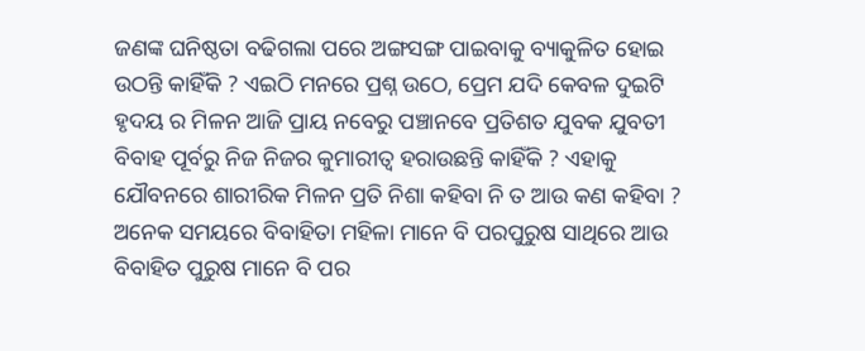ଜଣଙ୍କ ଘନିଷ୍ଠତା ବଢିଗଲା ପରେ ଅଙ୍ଗସଙ୍ଗ ପାଇବାକୁ ବ୍ୟାକୁଳିତ ହୋଇ ଉଠନ୍ତି କାହିଁକି ? ଏଇଠି ମନରେ ପ୍ରଶ୍ନ ଉଠେ, ପ୍ରେମ ଯଦି କେବଳ ଦୁଇଟି ହୃଦୟ ର ମିଳନ ଆଜି ପ୍ରାୟ ନବେରୁ ପଞ୍ଚାନବେ ପ୍ରତିଶତ ଯୁବକ ଯୁବତୀ ବିବାହ ପୂର୍ବରୁ ନିଜ ନିଜର କୁମାରୀତ୍ବ ହରାଉଛନ୍ତି କାହିଁକି ? ଏହାକୁ ଯୌବନରେ ଶାରୀରିକ ମିଳନ ପ୍ରତି ନିଶା କହିବା ନି ତ ଆଉ କଣ କହିବା ? ଅନେକ ସମୟରେ ବିବାହିତା ମହିଳା ମାନେ ବି ପରପୁରୁଷ ସାଥିରେ ଆଉ ବିବାହିତ ପୁରୁଷ ମାନେ ବି ପର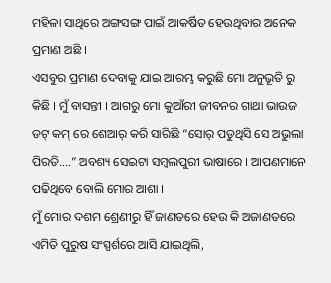ମହିଳା ସାଥିରେ ଅଙ୍ଗସଙ୍ଗ ପାଇଁ ଆକର୍ଷିତ ହେଉଥିବାର ଅନେକ ପ୍ରମାଣ ଅଛି ।
ଏସବୁର ପ୍ରମାଣ ଦେବାକୁ ଯାଇ ଆରମ୍ଭ କରୁଛି ମୋ ଅନୁଭୂତି ରୁ କିଛି । ମୁଁ ବାସନ୍ତୀ । ଆଗରୁ ମୋ କୁଆଁରୀ ଜୀବନର ଗାଥା ଭାଉଜ ଡଟ୍ କମ୍ ରେ ଶେଆର୍ କରି ସାରିଛି “ସୋର୍ ପଡୁଥିସି ସେ ଅଭୁଲା ପିରତି….” ଅବଶ୍ୟ ସେଇଟା ସମ୍ବଲପୁରୀ ଭାଷାରେ । ଆପଣମାନେ ପଢିଥିବେ ବୋଲି ମୋର ଆଶା ।
ମୁଁ ମୋର ଦଶମ ଶ୍ରେଣୀରୁ ହିଁ ଜାଣତରେ ହେଉ କି ଅଜାଣତରେ ଏମିତି ପୁରୁଷ ସଂସ୍ପର୍ଶରେ ଆସି ଯାଇଥିଲି,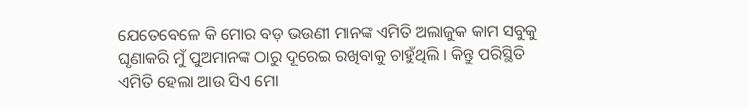ଯେତେବେଳେ କି ମୋର ବଡ଼ ଭଉଣୀ ମାନଙ୍କ ଏମିତି ଅଲାଜୁକ କାମ ସବୁକୁ ଘୃଣାକରି ମୁଁ ପୁଅମାନଙ୍କ ଠାରୁ ଦୂରେଇ ରଖିବାକୁ ଚାହୁଁଥିଲି । କିନ୍ତୁ ପରିସ୍ଥିତି ଏମିତି ହେଲା ଆଉ ସିଏ ମୋ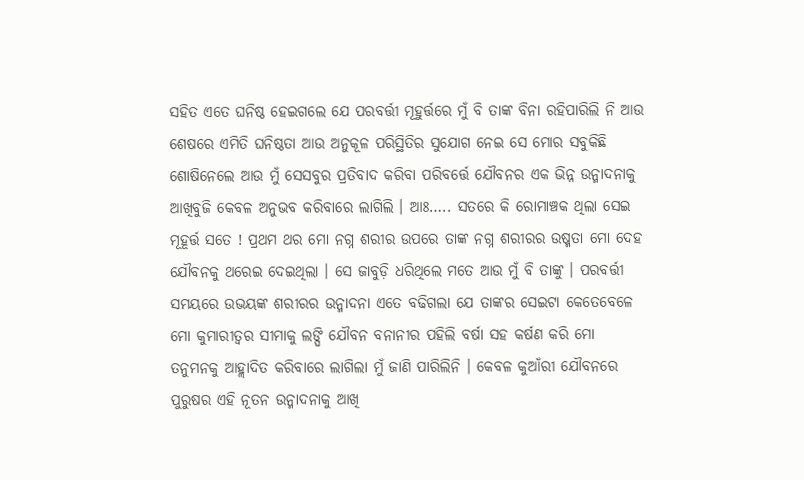ସହିତ ଏତେ ଘନିଷ୍ଠ ହେଇଗଲେ ଯେ ପରବର୍ତ୍ତୀ ମୂହୁର୍ତ୍ତରେ ମୁଁ ବି ତାଙ୍କ ବିନା ରହିପାରିଲି ନି ଆଉ ଶେଷରେ ଏମିତି ଘନିଷ୍ଠତା ଆଉ ଅନୁକୂଳ ପରିସ୍ଥିତିର ସୁଯୋଗ ନେଇ ସେ ମୋର ସବୁକିଛି ଶୋଷିନେଲେ ଆଉ ମୁଁ ସେସବୁର ପ୍ରତିବାଦ କରିବା ପରିବର୍ତ୍ତେ ଯୌବନର ଏକ ଭିନ୍ନ ଉନ୍ମାଦନାକୁ ଆଖିବୁଜି କେବଳ ଅନୁଭବ କରିବାରେ ଲାଗିଲି । ଆଃ….. ସତରେ କି ରୋମାଞ୍ଚକ ଥିଲା ସେଇ ମୂହୂର୍ତ୍ତ ସତେ ! ପ୍ରଥମ ଥର ମୋ ନଗ୍ନ ଶରୀର ଉପରେ ତାଙ୍କ ନଗ୍ନ ଶରୀରର ଉଷ୍ମତା ମୋ ଦେହ ଯୌବନକୁ ଥରେଇ ଦେଇଥିଲା । ସେ ଜାବୁଡ଼ି ଧରିଥିଲେ ମତେ ଆଉ ମୁଁ ବି ତାଙ୍କୁ । ପରବର୍ତ୍ତୀ ସମୟରେ ଉଭୟଙ୍କ ଶରୀରର ଉନ୍ମାଦନା ଏତେ ବଢିଗଲା ଯେ ତାଙ୍କର ସେଇଟା କେତେବେଳେ ମୋ କୁମାରୀତ୍ବର ସୀମାକୁ ଲଙ୍ଘି ଯୌବନ ବନାନୀର ପହିଲି ବର୍ଷା ସହ କର୍ଷଣ କରି ମୋ ତନୁମନକୁ ଆହ୍ଲାଦିତ କରିବାରେ ଲାଗିଲା ମୁଁ ଜାଣି ପାରିଲିନି । କେବଳ କୁଆଁରୀ ଯୌବନରେ ପୁରୁଷର ଏହି ନୂତନ ଉନ୍ମାଦନାକୁ ଆଖି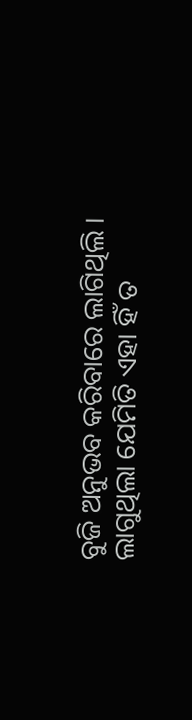ବୁଜି ଅନୁଭବ କରିବାରେ ଲାଗିଥିଲି । ଲାଗୁଥିଲା ଯେମିତି ଏହା ହିଁ ତ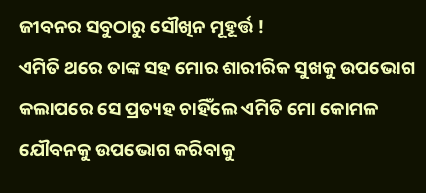ଜୀବନର ସବୁଠାରୁ ସୌଖିନ ମୂହୂର୍ତ୍ତ !
ଏମିତି ଥରେ ତାଙ୍କ ସହ ମୋର ଶାରୀରିକ ସୁଖକୁ ଉପଭୋଗ କଲାପରେ ସେ ପ୍ରତ୍ୟହ ଚାହିଁଲେ ଏମିତି ମୋ କୋମଳ ଯୌବନକୁ ଉପଭୋଗ କରିବାକୁ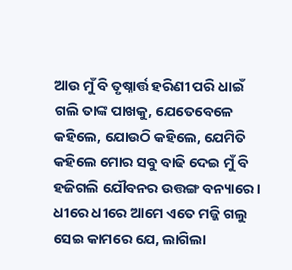ଆଉ ମୁଁ ବି ତୃଷ୍ନାର୍ତ୍ତ ହରିଣୀ ପରି ଧାଇଁ ଗଲି ତାଙ୍କ ପାଖକୁ, ଯେତେବେଳେ କହିଲେ, ଯୋଉଠି କହିଲେ, ଯେମିତି କହିଲେ ମୋର ସବୁ ବାଢି ଦେଇ ମୁଁ ବି ହଜିଗଲି ଯୌବନର ଉତ୍ତଙ୍ଗ ବନ୍ୟାରେ । ଧୀରେ ଧୀରେ ଆମେ ଏତେ ମଜ୍ଜି ଗଲୁ ସେଇ କାମରେ ଯେ, ଲାଗିଲା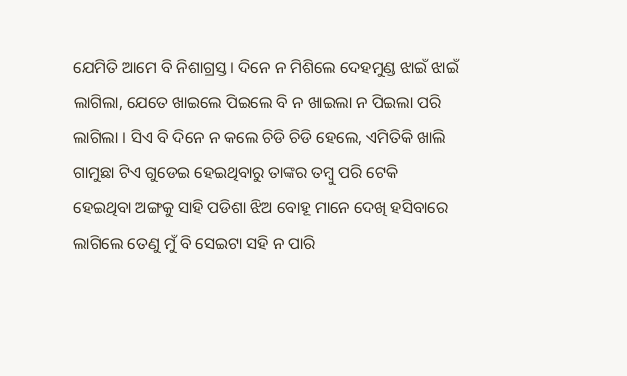ଯେମିତି ଆମେ ବି ନିଶାଗ୍ରସ୍ତ । ଦିନେ ନ ମିଶିଲେ ଦେହମୁଣ୍ଡ ଝାଇଁ ଝାଇଁ ଲାଗିଲା, ଯେତେ ଖାଇଲେ ପିଇଲେ ବି ନ ଖାଇଲା ନ ପିଇଲା ପରି ଲାଗିଲା । ସିଏ ବି ଦିନେ ନ କଲେ ଚିଡି ଚିଡି ହେଲେ, ଏମିତିକି ଖାଲି ଗାମୁଛା ଟିଏ ଗୁଡେଇ ହେଇଥିବାରୁ ତାଙ୍କର ତମ୍ବୁ ପରି ଟେକି ହେଇଥିବା ଅଙ୍ଗକୁ ସାହି ପଡିଶା ଝିଅ ବୋହୂ ମାନେ ଦେଖି ହସିବାରେ ଲାଗିଲେ ତେଣୁ ମୁଁ ବି ସେଇଟା ସହି ନ ପାରି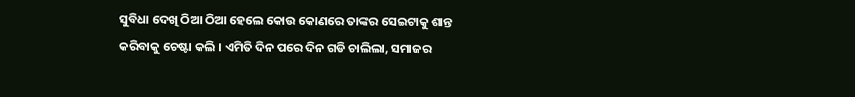ସୁବିଧା ଦେଖି ଠିଆ ଠିଆ ହେଲେ କୋଉ କୋଣରେ ତାଙ୍କର ସେଇଟାକୁ ଶାନ୍ତ କରିବାକୁ ଚେଷ୍ଟା କଲି । ଏମିତି ଦିନ ପରେ ଦିନ ଗଡି ଚାଲିଲା, ସମାଜର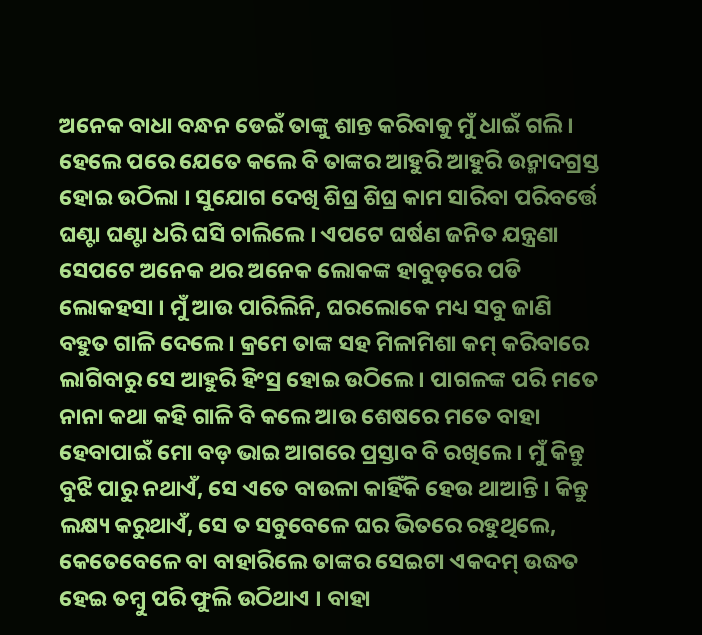ଅନେକ ବାଧା ବନ୍ଧନ ଡେଇଁ ତାଙ୍କୁ ଶାନ୍ତ କରିବାକୁ ମୁଁ ଧାଇଁ ଗଲି । ହେଲେ ପରେ ଯେତେ କଲେ ବି ତାଙ୍କର ଆହୁରି ଆହୁରି ଉନ୍ମାଦଗ୍ରସ୍ତ ହୋଇ ଉଠିଲା । ସୁଯୋଗ ଦେଖି ଶିଘ୍ର ଶିଘ୍ର କାମ ସାରିବା ପରିବର୍ତ୍ତେ ଘଣ୍ଟା ଘଣ୍ଟା ଧରି ଘସି ଚାଲିଲେ । ଏପଟେ ଘର୍ଷଣ ଜନିତ ଯନ୍ତ୍ରଣା ସେପଟେ ଅନେକ ଥର ଅନେକ ଲୋକଙ୍କ ହାବୁଡ଼ରେ ପଡି ଲୋକହସା । ମୁଁ ଆଉ ପାରିଲିନି, ଘରଲୋକେ ମଧ୍ୟ ସବୁ ଜାଣି ବହୁତ ଗାଳି ଦେଲେ । କ୍ରମେ ତାଙ୍କ ସହ ମିଳାମିଶା କମ୍ କରିବାରେ ଲାଗିବାରୁ ସେ ଆହୁରି ହିଂସ୍ର ହୋଇ ଉଠିଲେ । ପାଗଳଙ୍କ ପରି ମତେ ନାନା କଥା କହି ଗାଳି ବି କଲେ ଆଉ ଶେଷରେ ମତେ ବାହା ହେବାପାଇଁ ମୋ ବଡ଼ ଭାଇ ଆଗରେ ପ୍ରସ୍ତାବ ବି ରଖିଲେ । ମୁଁ କିନ୍ତୁ ବୁଝି ପାରୁ ନଥାଏଁ, ସେ ଏତେ ବାଉଳା କାହିଁକି ହେଉ ଥାଆନ୍ତି । କିନ୍ତୁ ଲକ୍ଷ୍ୟ କରୁଥାଏଁ, ସେ ତ ସବୁବେଳେ ଘର ଭିତରେ ରହୁଥିଲେ, କେତେବେଳେ ବା ବାହାରିଲେ ତାଙ୍କର ସେଇଟା ଏକଦମ୍ ଉଦ୍ଧତ ହେଇ ତମ୍ବୁ ପରି ଫୁଲି ଉଠିଥାଏ । ବାହା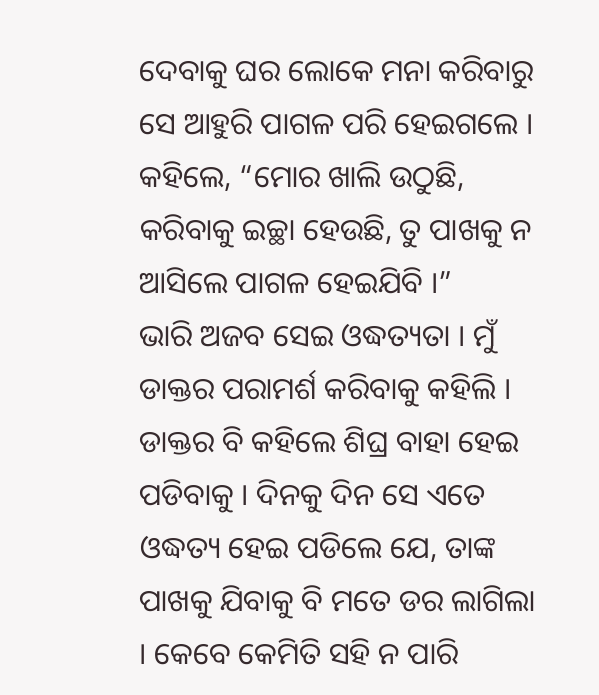ଦେବାକୁ ଘର ଲୋକେ ମନା କରିବାରୁ ସେ ଆହୁରି ପାଗଳ ପରି ହେଇଗଲେ । କହିଲେ, “ମୋର ଖାଲି ଉଠୁଛି, କରିବାକୁ ଇଚ୍ଛା ହେଉଛି, ତୁ ପାଖକୁ ନ ଆସିଲେ ପାଗଳ ହେଇଯିବି ।”
ଭାରି ଅଜବ ସେଇ ଓଦ୍ଧତ୍ୟତା । ମୁଁ ଡାକ୍ତର ପରାମର୍ଶ କରିବାକୁ କହିଲି । ଡାକ୍ତର ବି କହିଲେ ଶିଘ୍ର ବାହା ହେଇ ପଡିବାକୁ । ଦିନକୁ ଦିନ ସେ ଏତେ ଓଦ୍ଧତ୍ୟ ହେଇ ପଡିଲେ ଯେ, ତାଙ୍କ ପାଖକୁ ଯିବାକୁ ବି ମତେ ଡର ଲାଗିଲା । କେବେ କେମିତି ସହି ନ ପାରି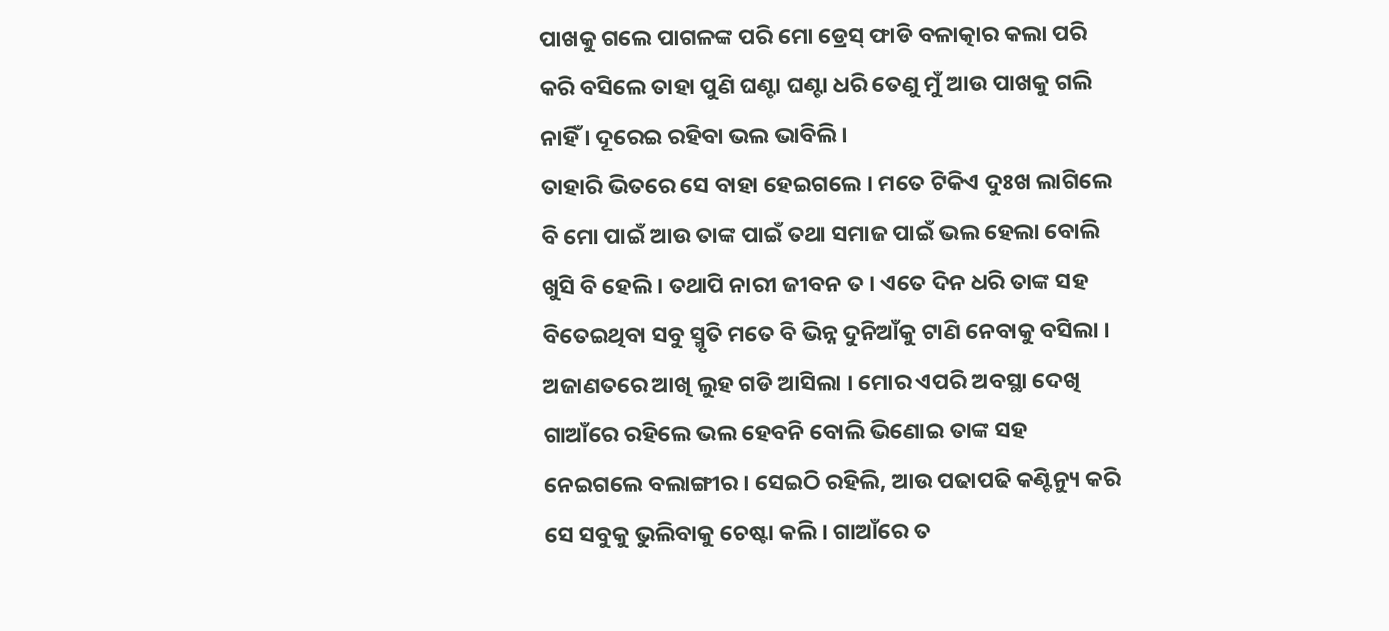ପାଖକୁ ଗଲେ ପାଗଳଙ୍କ ପରି ମୋ ଡ୍ରେସ୍ ଫାଡି ବଳାତ୍କାର କଲା ପରି କରି ବସିଲେ ତାହା ପୁଣି ଘଣ୍ଟା ଘଣ୍ଟା ଧରି ତେଣୁ ମୁଁ ଆଉ ପାଖକୁ ଗଲି ନାହିଁ । ଦୂରେଇ ରହିବା ଭଲ ଭାବିଲି ।
ତାହାରି ଭିତରେ ସେ ବାହା ହେଇଗଲେ । ମତେ ଟିକିଏ ଦୁଃଖ ଲାଗିଲେ ବି ମୋ ପାଇଁ ଆଉ ତାଙ୍କ ପାଇଁ ତଥା ସମାଜ ପାଇଁ ଭଲ ହେଲା ବୋଲି ଖୁସି ବି ହେଲି । ତଥାପି ନାରୀ ଜୀବନ ତ । ଏତେ ଦିନ ଧରି ତାଙ୍କ ସହ ବିତେଇଥିବା ସବୁ ସ୍ମୃତି ମତେ ବି ଭିନ୍ନ ଦୁନିଆଁକୁ ଟାଣି ନେବାକୁ ବସିଲା । ଅଜାଣତରେ ଆଖି ଲୁହ ଗଡି ଆସିଲା । ମୋର ଏପରି ଅବସ୍ଥା ଦେଖି ଗାଆଁରେ ରହିଲେ ଭଲ ହେବନି ବୋଲି ଭିଣୋଇ ତାଙ୍କ ସହ ନେଇଗଲେ ବଲାଙ୍ଗୀର । ସେଇଠି ରହିଲି, ଆଉ ପଢାପଢି କଣ୍ଟିନ୍ୟୁ କରି ସେ ସବୁକୁ ଭୁଲିବାକୁ ଚେଷ୍ଟା କଲି । ଗାଆଁରେ ତ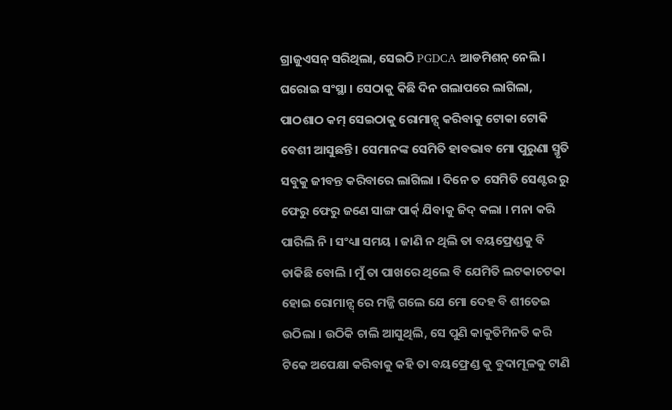ଗ୍ରାଜୁଏସନ୍ ସରିଥିଲା, ସେଇଠି PGDCA ଆଡମିଶନ୍ ନେଲି । ଘରୋଇ ସଂସ୍ଥା । ସେଠାକୁ କିଛି ଦିନ ଗଲାପରେ ଲାଗିଲା, ପାଠଶାଠ କମ୍ ସେଇଠାକୁ ରୋମାନ୍ସ୍ କରିବାକୁ ଟୋକା ଟୋକି ବେଶୀ ଆସୁଛନ୍ତି । ସେମାନଙ୍କ ସେମିତି ହାବଭାବ ମୋ ପୁରୁଣା ସ୍ମୃତି ସବୁକୁ ଜୀବନ୍ତ କରିବାରେ ଲାଗିଲା । ଦିନେ ତ ସେମିତି ସେଣ୍ଟର ରୁ ଫେରୁ ଫେରୁ ଜଣେ ସାଙ୍ଗ ପାର୍କ୍ ଯିବାକୁ ଜିଦ୍ କଲା । ମନା କରି ପାରିଲି ନି । ସଂଧ୍ୟା ସମୟ । ଜାଣି ନ ଥିଲି ତା ବୟଫ୍ରେଣ୍ଡକୁ ବି ଡାକିଛି ବୋଲି । ମୁଁ ତା ପାଖରେ ଥିଲେ ବି ଯେମିତି ଲଟକାଚଟକା ହୋଇ ରୋମାନ୍ସ୍ ରେ ମଜ୍ଜି ଗଲେ ଯେ ମୋ ଦେହ ବି ଶୀତେଇ ଉଠିଲା । ଉଠିକି ଚାଲି ଆସୁଥିଲି, ସେ ପୁଣି କାକୁତିମିନତି କରି ଟିକେ ଅପେକ୍ଷା କରିବାକୁ କହି ତା ବୟଫ୍ରେଣ୍ଡ କୁ ବୁଦାମୂଳକୁ ଟାଣି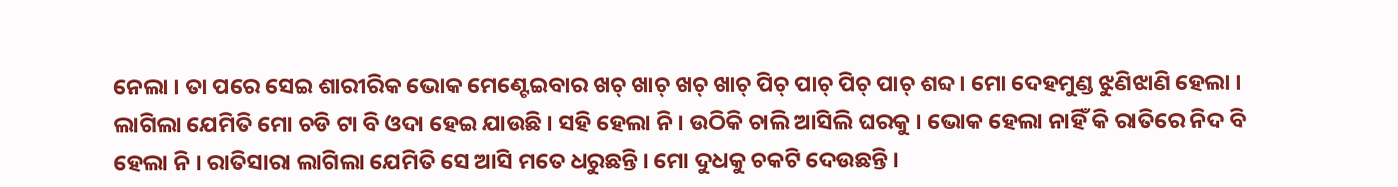ନେଲା । ତା ପରେ ସେଇ ଶାରୀରିକ ଭୋକ ମେଣ୍ଟେଇବାର ଖଚ୍ ଖାଚ୍ ଖଚ୍ ଖାଚ୍ ପିଚ୍ ପାଚ୍ ପିଚ୍ ପାଚ୍ ଶବ୍ଦ । ମୋ ଦେହମୁଣ୍ଡ ଝୁଣିଝାଣି ହେଲା । ଲାଗିଲା ଯେମିତି ମୋ ଚଡି ଟା ବି ଓଦା ହେଇ ଯାଉଛି । ସହି ହେଲା ନି । ଉଠିକି ଚାଲି ଆସିଲି ଘରକୁ । ଭୋକ ହେଲା ନାହିଁ କି ରାତିରେ ନିଦ ବି ହେଲା ନି । ରାତିସାରା ଲାଗିଲା ଯେମିତି ସେ ଆସି ମତେ ଧରୁଛନ୍ତି । ମୋ ଦୁଧକୁ ଚକଟି ଦେଉଛନ୍ତି ।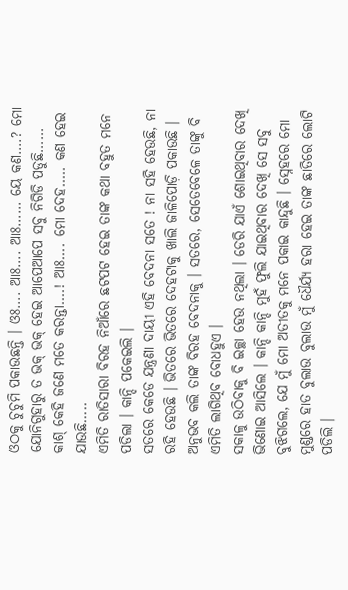ଓଠକୁ ଚୁଚୁମି ପକାଉଛନ୍ତି । ଓଃ…. ଆଃ…. ଆଃ…… ୟେ କଣ….? ମୋ ଯୋନିଗୁହାରୁ ତ ଭକ୍ ଭକ୍ ହେଇ ଆପେଆପେ ସବୁ ନିଗିଡି ପଡୁଛି…… କାଶ୍ କେହି ଜଣେ ମତେ କରନ୍ତା….! ଆଃ…. ମୋ ଦେହ….. କଣ ହେଇ ଯାଉଛି…..
ଏମିତି ରାତିସାରା ବିରହ ନିଆଁରେ ଛଟପଟ ହେଇ ତାଙ୍କ କଥା ବହୁତ ମନେ ପଡିଲା । କାନ୍ଦି ପକେଇଲି ।
ସତରେ କେଡେ ଯନ୍ତ୍ରଣା ଦାୟୀ ଏହି ବେଦନା ସତେ ! ନା ସହି ହେଉଛି, ନା ରହି ହେଉଛି । ଭିତରେ ଭିତରେ ଦେହଟାକୁ ଖାଲି ଜାଳିପୋଡ଼ି ପକାଉଛି । ଅନୁଭବ କଲି ତାଙ୍କ ବିରହ ବେଦନାକୁ । ସତରେ, ସେତେବେଳେ ତାଙ୍କୁ ବି ଏମିତି ଲାଗିଥିବ ବୋଧହୁଏ ।
ସକାଳୁ ଉଠିବାକୁ ବି ଇଚ୍ଛା ହେଉ ନଥିଲା । ଡେରି ଯାଏଁ ଶୋଇଥିବାର ଦେଖି ଭିଣୋଇ ଆସିଲେ । କାନ୍ଦି କାନ୍ଦି ମୁହଁ ଫୁଲି ଯାଇଥିବାର ଦେଖି ସେ ସବୁ ବୁଝିଗଲେ, ଯେ ମୁଁ ମୋ ଅତୀତକୁ ମନେ ପକାଇ କାନ୍ଦୁଛି । ସ୍ନେହରେ ମୋ ମୁଣ୍ଡରେ ହାତ ବୁଲାଉ ବୁଲାଉ ମୁଁ ଧୈର୍ଯ୍ୟ ହରା ହେଇ ତାଙ୍କ ଛାତିରେ ଲୋଟି ପଡିଲି ।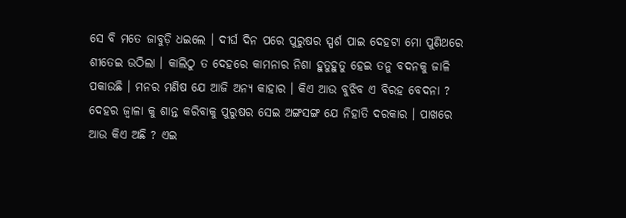ସେ ବି ମତେ ଜାବୁଡ଼ି ଧଇଲେ । ଦୀର୍ଘ ଦିନ ପରେ ପୁରୁଷର ସ୍ପର୍ଶ ପାଇ ଦେହଟା ମୋ ପୁଣିଥରେ ଶୀତେଇ ଉଠିଲା । କାଲିଠୁ ତ ଦେହରେ କାମନାର ନିଶା ହୁତୁହୁତୁ ହେଇ ତନୁ ବଦନକୁ ଜାଳି ପକାଉଛି । ମନର ମଣିଷ ଯେ ଆଜି ଅନ୍ୟ କାହାର । କିଏ ଆଉ ବୁଝିବ ଏ ବିରହ ବେଦନା ? ଦେହର ଜ୍ୱାଳା କୁ ଶାନ୍ତ କରିବାକୁ ପୁରୁଷର ସେଇ ଅଙ୍ଗସଙ୍ଗ ଯେ ନିହାତି ଦରକାର । ପାଖରେ ଆଉ କିଏ ଅଛି ? ଏଇ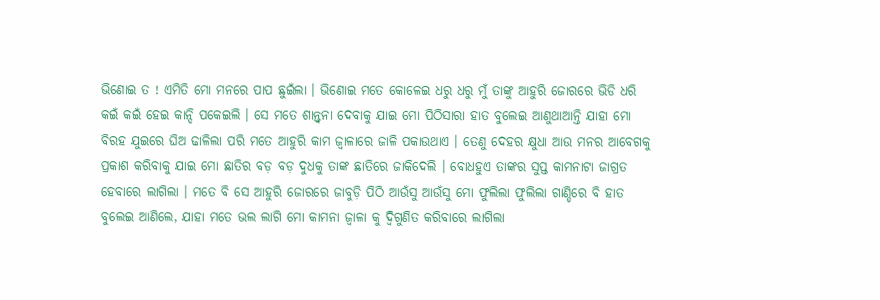ଭିଣୋଇ ତ ! ଏମିତି ମୋ ମନରେ ପାପ ଛୁଇଁଲା । ଭିଣୋଇ ମତେ କୋଳେଇ ଧରୁ ଧରୁ ମୁଁ ତାଙ୍କୁ ଆହୁରି ଜୋରରେ ଭିଡି ଧରି କଇଁ କଇଁ ହେଇ କାନ୍ଦି ପକେଇଲି । ସେ ମତେ ଶାନ୍ତ୍ବନା ଦେବାକୁ ଯାଇ ମୋ ପିଠିସାରା ହାତ ବୁଲେଇ ଆଣୁଥାଆନ୍ତି ଯାହା ମୋ ବିରହ ଯୁଇରେ ଘିଅ ଢାଳିଲା ପରି ମତେ ଆହୁରି କାମ ଜ୍ବାଳାରେ ଜାଳି ପକାଉଥାଏ । ତେଣୁ ଦେହର କ୍ଷୁଧା ଆଉ ମନର ଆବେଗକୁ ପ୍ରକାଶ କରିବାକୁ ଯାଇ ମୋ ଛାତିର ବଡ଼ ବଡ଼ ଦୁଧକୁ ତାଙ୍କ ଛାତିରେ ଜାକିଦେଲି । ବୋଧହୁଏ ତାଙ୍କର ସୁପ୍ତ କାମନାଟା ଜାଗ୍ରତ ହେବାରେ ଲାଗିଲା । ମତେ ବି ସେ ଆହୁରି ଜୋରରେ ଜାବୁଡ଼ି ପିଠି ଆଉଁସୁ ଆଉଁସୁ ମୋ ଫୁଲିଲା ଫୁଲିଲା ଗାଣ୍ଡିରେ ବି ହାତ ବୁଲେଇ ଆଣିଲେ, ଯାହା ମତେ ଭଲ ଲାଗି ମୋ କାମନା ଜ୍ୱାଳା କୁ ଦ୍ବିଗୁଣିତ କରିବାରେ ଲାଗିଲା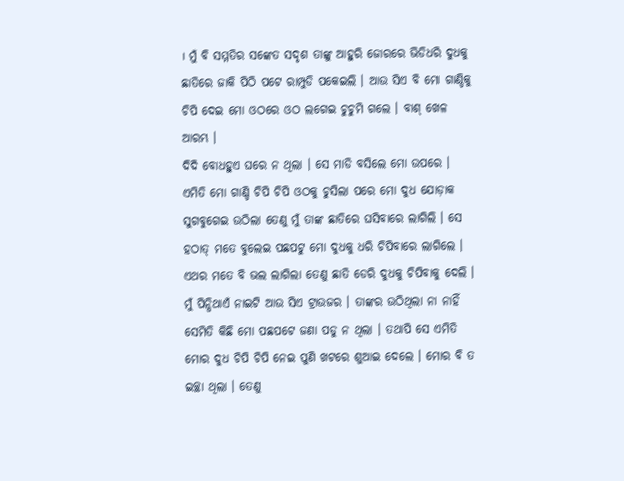। ମୁଁ ବି ସମ୍ମତିର ସଙ୍କେତ ସଦୃଶ ତାଙ୍କୁ ଆହୁରି ଜୋରରେ ଭିଡିଧରି ଦୁଧକୁ ଛାତିରେ ଜାକି ପିଠି ପଟେ ରାମ୍ପୁଡି ପକେଇଲି । ଆଉ ସିଏ ବି ମୋ ଗାଣ୍ଡିକୁ ଚିପି ଦେଇ ମୋ ଓଠରେ ଓଠ ଲଗେଇ ଚୁଚୁମି ଗଲେ । ବାଶ୍ ଖେଳ ଆରମ୍ଭ ।
ଦିଦି ବୋଧହୁଏ ଘରେ ନ ଥିଲା । ସେ ମାଡି ବସିଲେ ମୋ ଉପରେ । ଏମିତି ମୋ ଗାଣ୍ଡି ଚିପି ଚିପି ଓଠକୁ ଚୁସିଲା ପରେ ମୋ ଦୁଧ ଯୋଡ଼ାକ ସୁଗବୁଗେଇ ଉଠିଲା ତେଣୁ ମୁଁ ତାଙ୍କ ଛାତିରେ ଘସିବାରେ ଲାଗିଲି । ସେ ହଠାତ୍ ମତେ ବୁଲେଇ ପଛପଟୁ ମୋ ଦୁଧକୁ ଧରି ଚିପିବାରେ ଲାଗିଲେ । ଏଥର ମତେ ବି ଭଲ ଲାଗିଲା ତେଣୁ ଛାତି ଡେରି ଦୁଧକୁ ଚିପିବାକୁ ଦେଲି । ମୁଁ ପିନ୍ଧିଥାଏଁ ନାଇଟି ଆଉ ସିଏ ଟ୍ରାଉଜର । ତାଙ୍କର ଉଠିଥିଲା ନା ନାହିଁ ସେମିତି କିଛି ମୋ ପଛପଟେ ଜଣା ପଡୁ ନ ଥିଲା । ତଥାପି ସେ ଏମିତି ମୋର ଦୁଧ ଚିପି ଚିପି ନେଇ ପୁଣି ଖଟରେ ଶୁଆଇ ଦେଲେ । ମୋର ବି ତ ଇଚ୍ଛା ଥିଲା । ତେଣୁ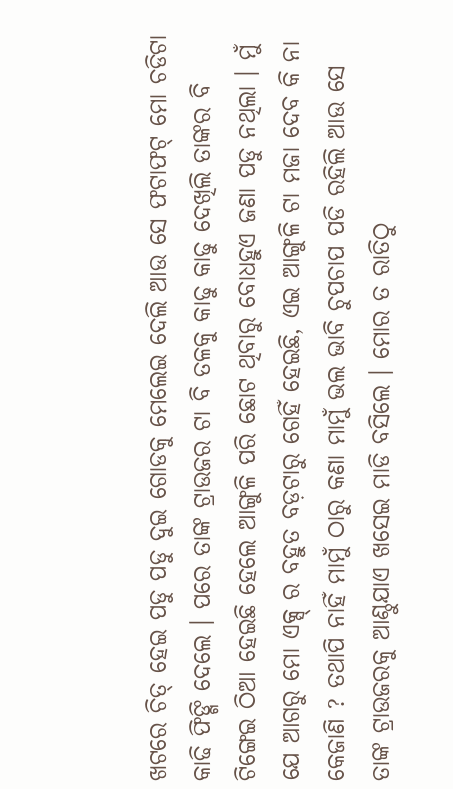ଖଟରେ ଚିତ୍ ହେଇ ପଡୁ ପଡୁ ଦୁଇ ଗୋଡକୁ ମେଲେଇ ଦେଲି ଆଉ ସେ ଫଟାଫଟ୍ ମୋ ଚଡିଟା କାଢି ଫିଙ୍ଗି ଦେଲେ । ପରେ ତାଙ୍କ ଟ୍ରାଉଜର ଟା ବି ତଳକୁ କାଢୁ କାଢୁ ଦେଖିଲି ତାଙ୍କର ବି ଟିଙ୍ଗେଇ ଠିଆ ହେଇଛି ହେଲେ ଆଙ୍ଗୁଳି ପରି ଛୋଟ ଥିବାରୁ ବୋଧହୁଏ ଜଣା ପଡୁ ନଥିଲା । ମୁଁ ଯେ ଆଗରୁ ମୋ ଏକ୍ସ୍ ର ବହୁତ ବଡ଼ଟାରୁ ଗେହିଁ ହେଇଛି, ଏଇ ଆଙ୍ଗୁଳି ଟା ମଜା ଦେବ କି ନା କେଜାଣି ? ତଥାପି ନାହିଁ ମାମୁଁ ଠାରୁ କଣା ମାମୁଁ ଭଲ ଭାବି ଚୁପଚାପ ପଡି ରହିଲି ଆଉ ସେ ତାଙ୍କ ଟ୍ରାଉଜରକୁ ଆଣ୍ଠୁଯାଏ ଖସେଇ ମାଡି ବସିଲେ । ମୋର ତ ରାତିଠୁ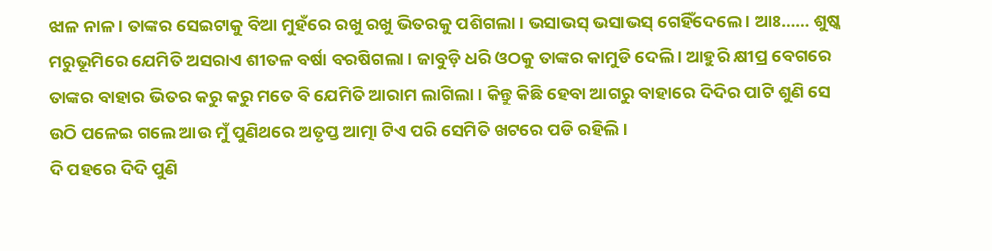ଝାଳ ନାଳ । ତାଙ୍କର ସେଇଟାକୁ ବିଆ ମୁହଁରେ ରଖୁ ରଖୁ ଭିତରକୁ ପଶିଗଲା । ଭସାଭସ୍ ଭସାଭସ୍ ଗେହିଁଦେଲେ । ଆଃ…… ଶୁଷ୍କ ମରୁଭୂମିରେ ଯେମିତି ଅସରାଏ ଶୀତଳ ବର୍ଷା ବରଷିଗଲା । ଜାବୁଡ଼ି ଧରି ଓଠକୁ ତାଙ୍କର କାମୁଡି ଦେଲି । ଆହୁରି କ୍ଷୀପ୍ର ବେଗରେ ତାଙ୍କର ବାହାର ଭିତର କରୁ କରୁ ମତେ ବି ଯେମିତି ଆରାମ ଲାଗିଲା । କିନ୍ତୁ କିଛି ହେବା ଆଗରୁ ବାହାରେ ଦିଦିର ପାଟି ଶୁଣି ସେ ଉଠି ପଳେଇ ଗଲେ ଆଉ ମୁଁ ପୁଣିଥରେ ଅତୃପ୍ତ ଆତ୍ମା ଟିଏ ପରି ସେମିତି ଖଟରେ ପଡି ରହିଲି ।
ଦି ପହରେ ଦିଦି ପୁଣି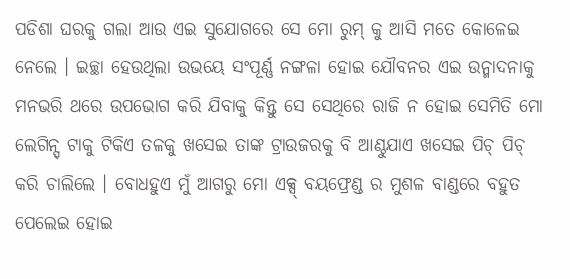ପଡିଶା ଘରକୁ ଗଲା ଆଉ ଏଇ ସୁଯୋଗରେ ସେ ମୋ ରୁମ୍ କୁ ଆସି ମତେ କୋଳେଇ ନେଲେ । ଇଚ୍ଛା ହେଉଥିଲା ଉଭୟେ ସଂପୂର୍ଣ୍ଣ ନଙ୍ଗଳା ହୋଇ ଯୌବନର ଏଇ ଉନ୍ମାଦନାକୁ ମନଭରି ଥରେ ଉପଭୋଗ କରି ଯିବାକୁ କିନ୍ତୁ ସେ ସେଥିରେ ରାଜି ନ ହୋଇ ସେମିତି ମୋ ଲେଗିନ୍ସ୍ ଟାକୁ ଟିକିଏ ତଳକୁ ଖସେଇ ତାଙ୍କ ଟ୍ରାଉଜରକୁ ବି ଆଣ୍ଠୁଯାଏ ଖସେଇ ପିଚ୍ ପିଚ୍ କରି ଚାଲିଲେ । ବୋଧହୁଏ ମୁଁ ଆଗରୁ ମୋ ଏକ୍ସ୍ ବୟଫ୍ରେଣ୍ଡ ର ମୁଶଳ ବାଣ୍ଡରେ ବହୁତ ପେଲେଇ ହୋଇ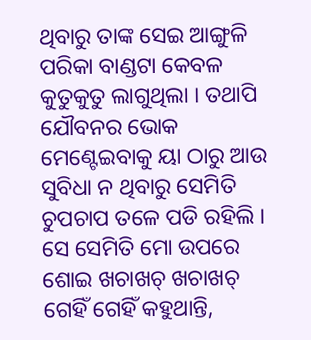ଥିବାରୁ ତାଙ୍କ ସେଇ ଆଙ୍ଗୁଳି ପରିକା ବାଣ୍ଡଟା କେବଳ କୁତୁକୁତୁ ଲାଗୁଥିଲା । ତଥାପି ଯୌବନର ଭୋକ ମେଣ୍ଟେଇବାକୁ ୟା ଠାରୁ ଆଉ ସୁବିଧା ନ ଥିବାରୁ ସେମିତି ଚୁପଚାପ ତଳେ ପଡି ରହିଲି । ସେ ସେମିତି ମୋ ଉପରେ ଶୋଇ ଖଚାଖଚ୍ ଖଚାଖଚ୍ ଗେହିଁ ଗେହିଁ କହୁଥାନ୍ତି,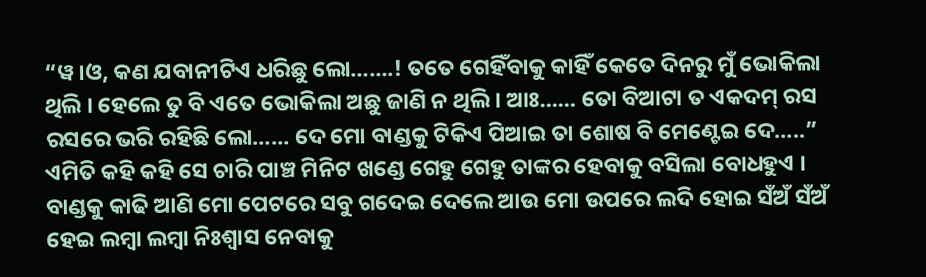“ୱ।ଓ, କଣ ଯବାନୀଟିଏ ଧରିଛୁ ଲୋ…….! ତତେ ଗେହିଁବାକୁ କାହିଁ କେତେ ଦିନରୁ ମୁଁ ଭୋକିଲା ଥିଲି । ହେଲେ ତୁ ବି ଏତେ ଭୋକିଲା ଅଛୁ ଜାଣି ନ ଥିଲି । ଆଃ…… ତୋ ବିଆଟା ତ ଏକଦମ୍ ରସ ରସରେ ଭରି ରହିଛି ଲୋ…… ଦେ ମୋ ବାଣ୍ଡକୁ ଟିକିଏ ପିଆଇ ତା ଶୋଷ ବି ମେଣ୍ଟେଇ ଦେ…..” ଏମିତି କହି କହି ସେ ଚାରି ପାଞ୍ଚ ମିନିଟ ଖଣ୍ଡେ ଗେହୁ ଗେହୁ ତାଙ୍କର ହେବାକୁ ବସିଲା ବୋଧହୁଏ । ବାଣ୍ଡକୁ କାଢି ଆଣି ମୋ ପେଟରେ ସବୁ ଗଦେଇ ଦେଲେ ଆଉ ମୋ ଉପରେ ଲଦି ହୋଇ ସଁଅଁ ସଁଅଁ ହେଇ ଲମ୍ବା ଲମ୍ବା ନିଃଶ୍ୱାସ ନେବାକୁ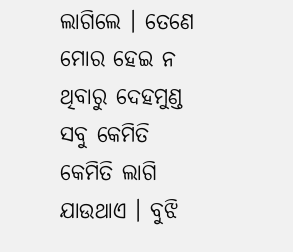ଲାଗିଲେ । ତେଣେ ମୋର ହେଇ ନ ଥିବାରୁ ଦେହମୁଣ୍ଡ ସବୁ କେମିତି କେମିତି ଲାଗି ଯାଉଥାଏ । ବୁଝି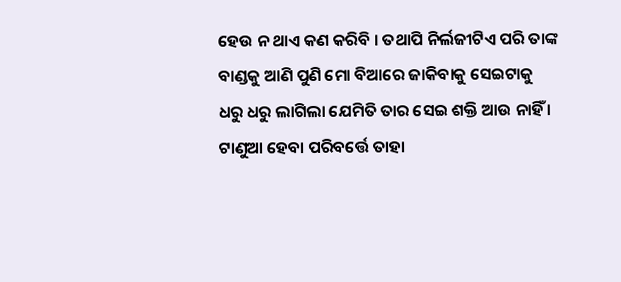ହେଉ ନ ଥାଏ କଣ କରିବି । ତଥାପି ନିର୍ଲଜୀଟିଏ ପରି ତାଙ୍କ ବାଣ୍ଡକୁ ଆଣି ପୁଣି ମୋ ବିଆରେ ଜାକିବାକୁ ସେଇଟାକୁ ଧରୁ ଧରୁ ଲାଗିଲା ଯେମିତି ତାର ସେଇ ଶକ୍ତି ଆଉ ନାହିଁ । ଟାଣୁଆ ହେବା ପରିବର୍ତ୍ତେ ତାହା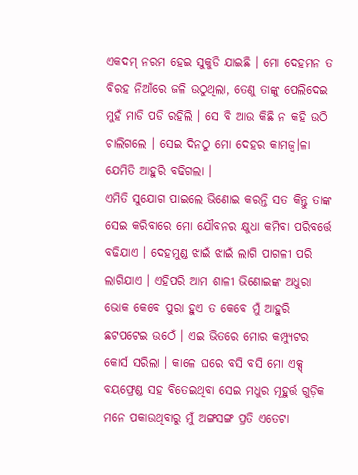ଏକଦମ୍ ନରମ ହେଇ ସୁକୁଡି ଯାଇଛି । ମୋ ଦେହମନ ତ ବିରହ ନିଆଁରେ ଜଳି ଉଠୁଥିଲା, ତେଣୁ ତାଙ୍କୁ ପେଲିଦେଇ ମୁହଁ ମାଡି ପଡି ରହିଲି । ସେ ବି ଆଉ କିଛି ନ କହି ଉଠି ଚାଲିଗଲେ । ସେଇ ଦିନଠୁ ମୋ ଦେହର କାମଜ୍ୱ।ଳା ଯେମିତି ଆହୁରି ବଢିଗଲା ।
ଏମିତି ସୁଯୋଗ ପାଇଲେ ଭିଣୋଇ କରନ୍ତି ସତ କିନ୍ତୁ ତାଙ୍କ ସେଇ କରିବାରେ ମୋ ଯୌବନର କ୍ଷୁଧା କମିବା ପରିବର୍ତ୍ତେ ବଢିଯାଏ । ଦେହମୁଣ୍ଡ ଝାଇଁ ଝାଇଁ ଲାଗି ପାଗଳୀ ପରି ଲାଗିଯାଏ । ଏହିପରି ଆମ ଶାଳୀ ଭିଣୋଇଙ୍କ ଅଧୁରା ଭୋକ କେବେ ପୁରା ହୁଏ ତ କେବେ ମୁଁ ଆହୁରି ଛଟପଟେଇ ଉଠେଁ । ଏଇ ଭିତରେ ମୋର କମ୍ପ୍ୟୁଟର କୋର୍ସ ସରିଲା । କାଳେ ଘରେ ବସି ବସି ମୋ ଏକ୍ସ୍ ବୟଫ୍ରେଣ୍ଡ ସହ ବିତେଇଥିବା ସେଇ ମଧୁର ମୂହୁର୍ତ୍ତ ଗୁଡ଼ିକ ମନେ ପକାଉଥିବାରୁ ମୁଁ ଅଙ୍ଗସଙ୍ଗ ପ୍ରତି ଏତେଟା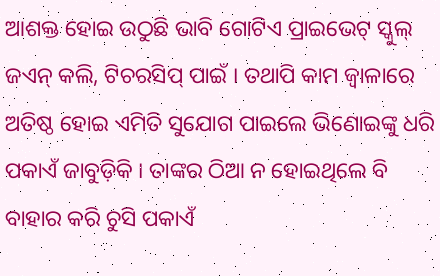ଆଶକ୍ତ ହୋଇ ଉଠୁଛି ଭାବି ଗୋଟିଏ ପ୍ରାଇଭେଟ୍ ସ୍କୁଲ୍ ଜଏନ୍ କଲି, ଟିଚରସିପ୍ ପାଇଁ । ତଥାପି କାମ ଜ୍ୱାଳାରେ ଅତିଷ୍ଠ ହୋଇ ଏମିତି ସୁଯୋଗ ପାଇଲେ ଭିଣୋଇଙ୍କୁ ଧରି ପକାଏଁ ଜାବୁଡ଼ିକି । ତାଙ୍କର ଠିଆ ନ ହୋଇଥିଲେ ବି ବାହାର କରି ଚୁସି ପକାଏଁ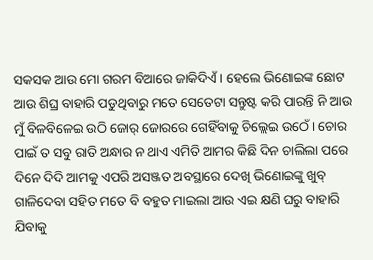ସକସକ ଆଉ ମୋ ଗରମ ବିଆରେ ଜାକିଦିଏଁ । ହେଲେ ଭିଣୋଇଙ୍କ ଛୋଟ ଆଉ ଶିଘ୍ର ବାହାରି ପଡୁଥିବାରୁ ମତେ ସେତେଟା ସନ୍ତୁଷ୍ଟ କରି ପାରନ୍ତି ନି ଆଉ ମୁଁ ବିଳବିଳେଇ ଉଠି ଜୋର୍ ଜୋରରେ ଗେହିଁବାକୁ ଚିଲ୍ଲେଇ ଉଠେଁ । ଚୋର ପାଇଁ ତ ସବୁ ରାତି ଅନ୍ଧାର ନ ଥାଏ ଏମିତି ଆମର କିଛି ଦିନ ଚାଲିଲା ପରେ ଦିନେ ଦିଦି ଆମକୁ ଏପରି ଅସଞ୍ଜତ ଅବସ୍ଥାରେ ଦେଖି ଭିଣୋଇଙ୍କୁ ଖୁବ୍ ଗାଳିଦେବା ସହିତ ମତେ ବି ବହୁତ ମାଇଲା ଆଉ ଏଇ କ୍ଷଣି ଘରୁ ବାହାରି ଯିବାକୁ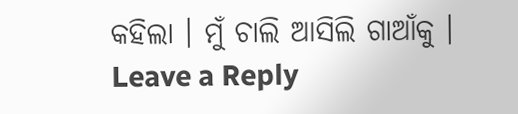କହିଲା । ମୁଁ ଚାଲି ଆସିଲି ଗାଆଁକୁ ।
Leave a Reply